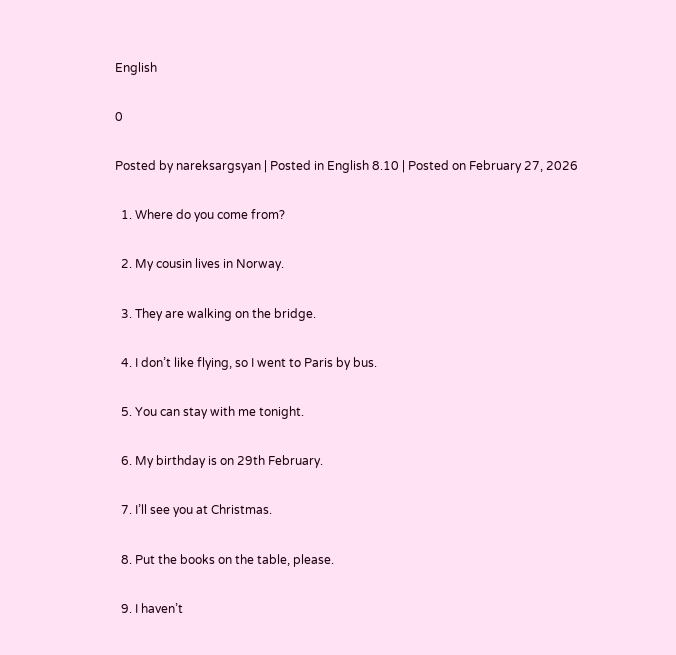English

0

Posted by nareksargsyan | Posted in English 8.10 | Posted on February 27, 2026

  1. Where do you come from?

  2. My cousin lives in Norway.

  3. They are walking on the bridge.

  4. I don’t like flying, so I went to Paris by bus.

  5. You can stay with me tonight.

  6. My birthday is on 29th February.

  7. I’ll see you at Christmas.

  8. Put the books on the table, please.

  9. I haven’t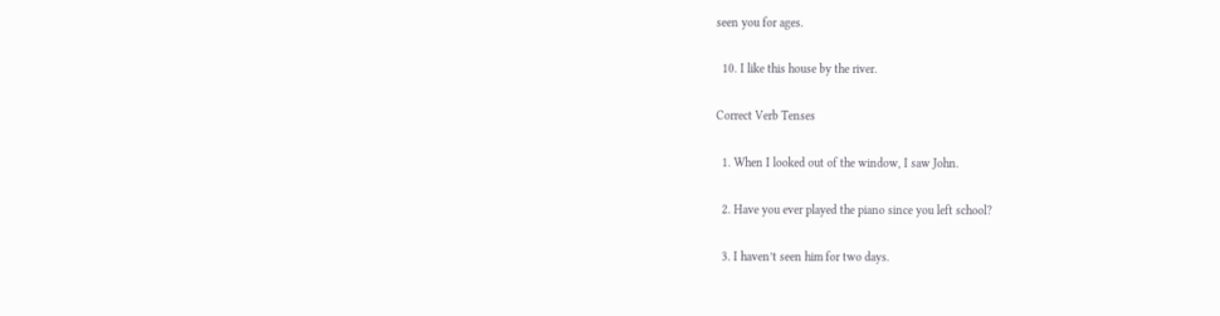seen you for ages.

  10. I like this house by the river.

Correct Verb Tenses

  1. When I looked out of the window, I saw John.

  2. Have you ever played the piano since you left school?

  3. I haven’t seen him for two days.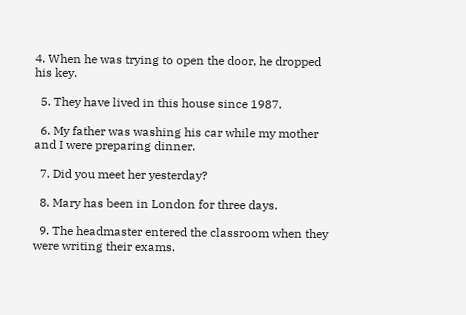4. When he was trying to open the door, he dropped his key.

  5. They have lived in this house since 1987.

  6. My father was washing his car while my mother and I were preparing dinner.

  7. Did you meet her yesterday?

  8. Mary has been in London for three days.

  9. The headmaster entered the classroom when they were writing their exams.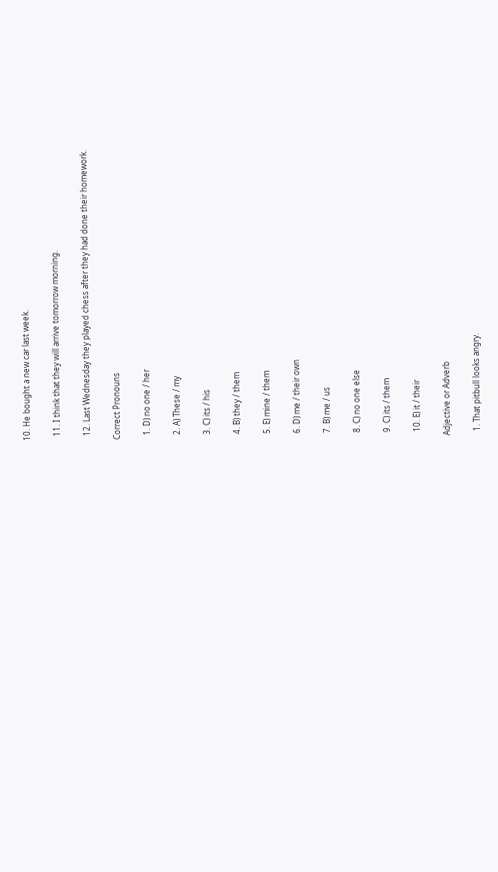10. He bought a new car last week.

  11. I think that they will arrive tomorrow morning.

  12. Last Wednesday they played chess after they had done their homework.

Correct Pronouns

  1. D) no one / her

  2. A) These / my

  3. C) its / his

  4. B) they / them

  5. E) mine / them

  6. D) me / their own

  7. B) me / us

  8. C) no one else

  9. C) its / them

  10. E) it / their

Adjective or Adverb

  1. That pitbull looks angry.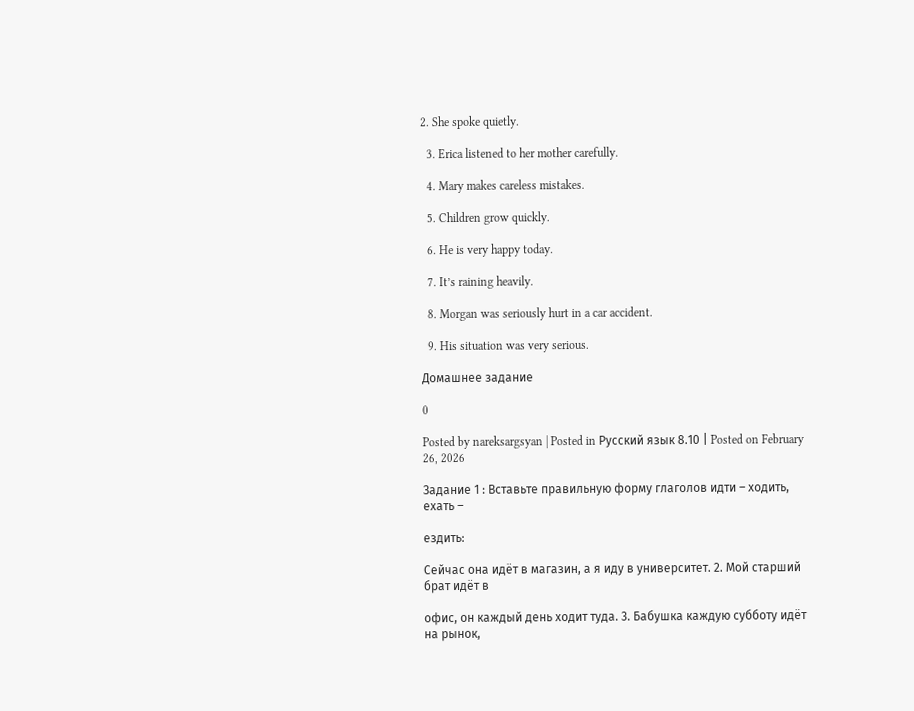2. She spoke quietly.

  3. Erica listened to her mother carefully.

  4. Mary makes careless mistakes.

  5. Children grow quickly.

  6. He is very happy today.

  7. It’s raining heavily.

  8. Morgan was seriously hurt in a car accident.

  9. His situation was very serious.

Домашнее задание

0

Posted by nareksargsyan | Posted in Русский язык 8.10 | Posted on February 26, 2026

Задание 1 : Вставьте правильную форму глаголов идти – ходить, ехать –

ездить:

Сейчас она идёт в магазин, а я иду в университет. 2. Мой старший брат идёт в

офис, он каждый день ходит туда. 3. Бабушка каждую субботу идёт на рынок,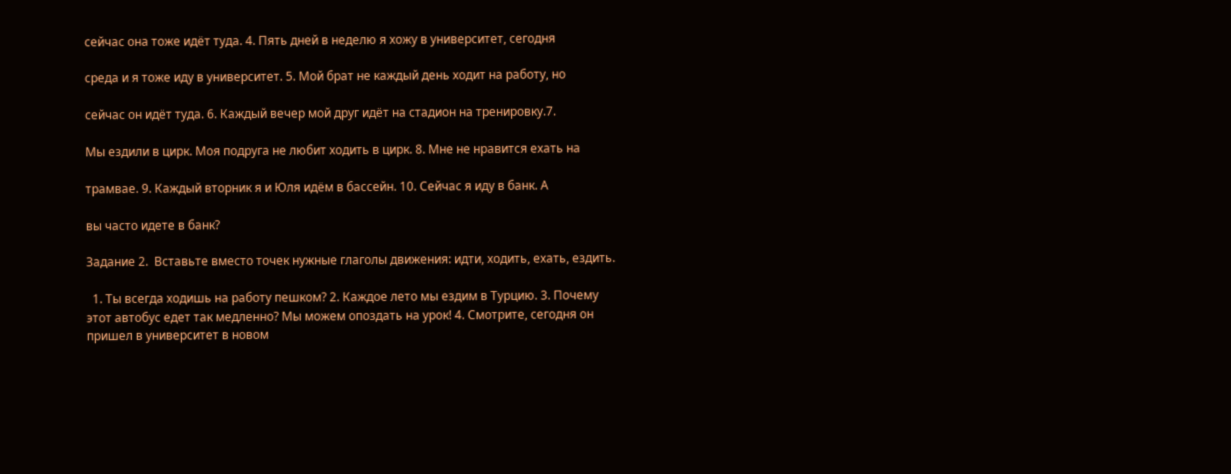сейчас она тоже идёт туда. 4. Пять дней в неделю я хожу в университет, сегодня

среда и я тоже иду в университет. 5. Мой брат не каждый день ходит на работу, но

сейчас он идёт туда. 6. Каждый вечер мой друг идёт на стадион на тренировку.7.

Мы ездили в цирк. Моя подруга не любит ходить в цирк. 8. Мне не нравится ехать на

трамвае. 9. Каждый вторник я и Юля идём в бассейн. 10. Сейчас я иду в банк. А

вы часто идете в банк?

Задание 2.  Вставьте вместо точек нужные глаголы движения: идти, ходить, ехать, ездить.

  1. Ты всегда ходишь на работу пешком? 2. Каждое лето мы ездим в Турцию. 3. Почему этот автобус едет так медленно? Мы можем опоздать на урок! 4. Смотрите, сегодня он пришел в университет в новом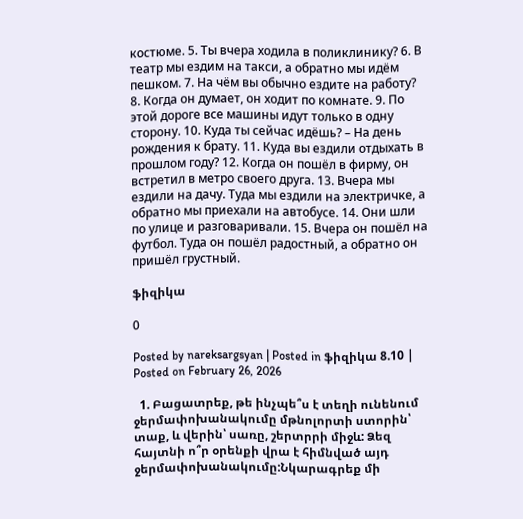костюме. 5. Ты вчера ходила в поликлинику? 6. В театр мы ездим на такси, а обратно мы идём пешком. 7. На чём вы обычно ездите на работу? 8. Когда он думает, он ходит по комнате. 9. По этой дороге все машины идут только в одну сторону. 10. Куда ты сейчас идёшь? – На день рождения к брату. 11. Куда вы ездили отдыхать в прошлом году? 12. Когда он пошёл в фирму, он встретил в метро своего друга. 13. Вчера мы ездили на дачу. Туда мы ездили на электричке, а обратно мы приехали на автобусе. 14. Они шли по улице и разговаривали. 15. Вчера он пошёл на футбол. Туда он пошёл радостный, а обратно он пришёл грустный.

ֆիզիկա

0

Posted by nareksargsyan | Posted in ֆիզիկա 8.10 | Posted on February 26, 2026

  1. Բացատրեք, թե ինչպե՞ս է տեղի ունենում ջերմափոխանակումը մթնոլորտի ստորին՝ տաք, և վերին՝ սառը, շերտրրի միջև: Ձեզ հայտնի ո՞ր օրենքի վրա է հիմնված այդ ջերմափոխանակումը:Նկարագրեք մի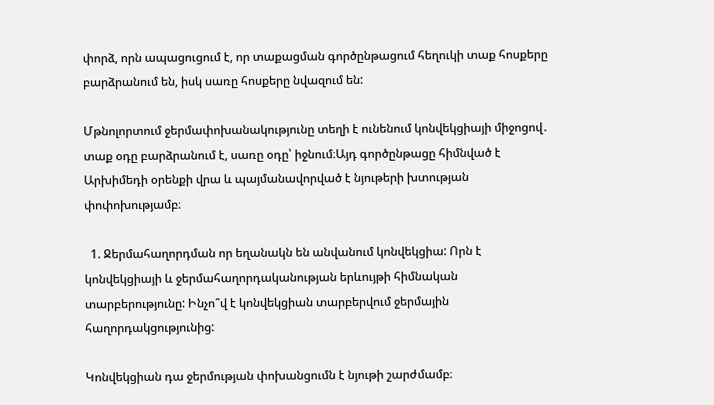փորձ, որն ապացուցում է, որ տաքացման գործընթացում հեղուկի տաք հոսքերը բարձրանում են, իսկ սառը հոսքերը նվազում են:

Մթնոլորտում ջերմափոխանակությունը տեղի է ունենում կոնվեկցիայի միջոցով․
տաք օդը բարձրանում է, սառը օդը՝ իջնում։Այդ գործընթացը հիմնված է Արխիմեդի օրենքի վրա և պայմանավորված է նյութերի խտության փոփոխությամբ։

  1. Ջերմահաղորդման որ եղանակն են անվանում կոնվեկցիա: Որն է կոնվեկցիայի և ջերմահաղորդականության երևույթի հիմնական տարբերությունը: Ինչո՞վ է կոնվեկցիան տարբերվում ջերմային հաղորդակցությունից:

Կոնվեկցիան դա ջերմության փոխանցումն է նյութի շարժմամբ։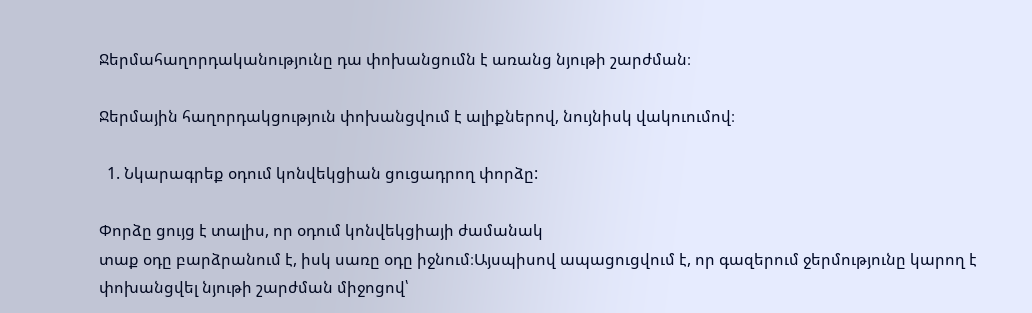Ջերմահաղորդականությունը դա փոխանցումն է առանց նյութի շարժման։

Ջերմային հաղորդակցություն փոխանցվում է ալիքներով, նույնիսկ վակուումով։

  1. Նկարագրեք օդում կոնվեկցիան ցուցադրող փորձը:

Փորձը ցույց է տալիս, որ օդում կոնվեկցիայի ժամանակ
տաք օդը բարձրանում է, իսկ սառը օդը իջնում։Այսպիսով ապացուցվում է, որ գազերում ջերմությունը կարող է փոխանցվել նյութի շարժման միջոցով՝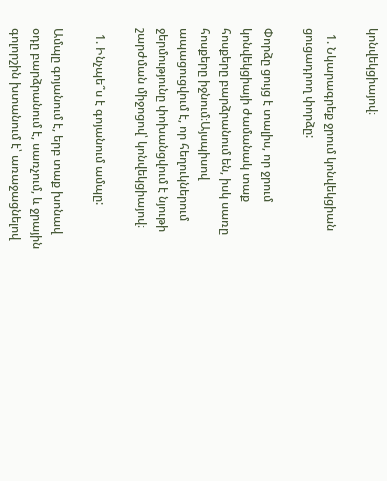կոնվեկցիայով։

  1. Նկարագրեք ջրում կոնվեկցիան ցուցադրող փորձը:

Փորձը ցույց է տալիս, որ ջրում կոնվեկցիայի ժամանակ տաք հոսքերը բարձրանում են, իսկ սառը հոսքերը իջնում։Այսպիսով ապացուցվում է, որ հեղուկներում ջերմությունը փոխանցվում է նյութի շարժման միջոցով՝ կոնվեկցիայով։

  1. Ինչպե՞ս է գոյանում ամպը:

Ամպը գոյանում է, երբ տաք խոնավ օդը բարձրանում է, սառչում, և ջրային գոլորշին խտանում է՝ առաջացնելով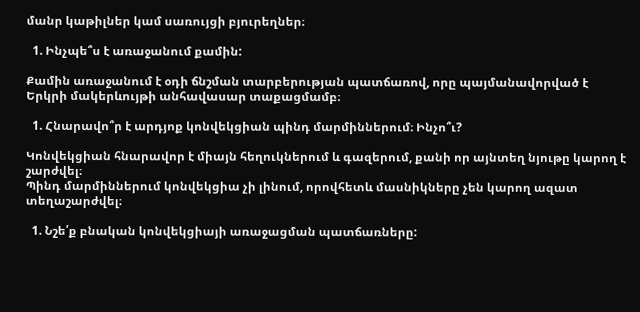մանր կաթիլներ կամ սառույցի բյուրեղներ։

  1. Ինչպե՞ս է առաջանում քամին:

Քամին առաջանում է օդի ճնշման տարբերության պատճառով, որը պայմանավորված է Երկրի մակերևույթի անհավասար տաքացմամբ։

  1. Հնարավո՞ր է արդյոք կոնվեկցիան պինդ մարմիններում։ Ինչո՞ւ?

Կոնվեկցիան հնարավոր է միայն հեղուկներում և գազերում, քանի որ այնտեղ նյութը կարող է շարժվել։
Պինդ մարմիններում կոնվեկցիա չի լինում, որովհետև մասնիկները չեն կարող ազատ տեղաշարժվել։

  1. Նշե՛ք բնական կոնվեկցիայի առաջացման պատճառները: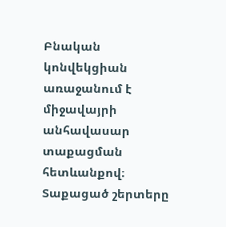Բնական կոնվեկցիան առաջանում է միջավայրի անհավասար տաքացման հետևանքով։ Տաքացած շերտերը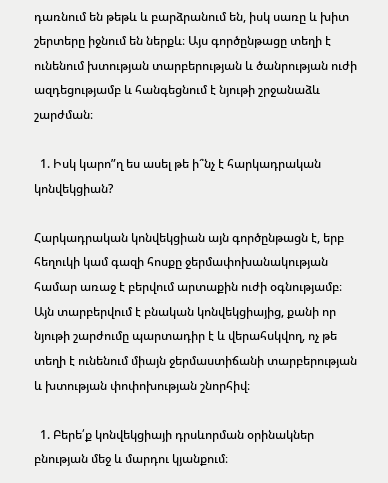դառնում են թեթև և բարձրանում են, իսկ սառը և խիտ շերտերը իջնում են ներքև։ Այս գործընթացը տեղի է ունենում խտության տարբերության և ծանրության ուժի ազդեցությամբ և հանգեցնում է նյութի շրջանաձև շարժման։

  1. Իսկ կարո”ղ ես ասել թե ի՞նչ է հարկադրական կոնվեկցիան?

Հարկադրական կոնվեկցիան այն գործընթացն է, երբ հեղուկի կամ գազի հոսքը ջերմափոխանակության համար առաջ է բերվում արտաքին ուժի օգնությամբ։ Այն տարբերվում է բնական կոնվեկցիայից, քանի որ նյութի շարժումը պարտադիր է և վերահսկվող, ոչ թե տեղի է ունենում միայն ջերմաստիճանի տարբերության և խտության փոփոխության շնորհիվ։

  1. Բերե՛ք կոնվեկցիայի դրսևորման օրինակներ բնության մեջ և մարդու կյանքում։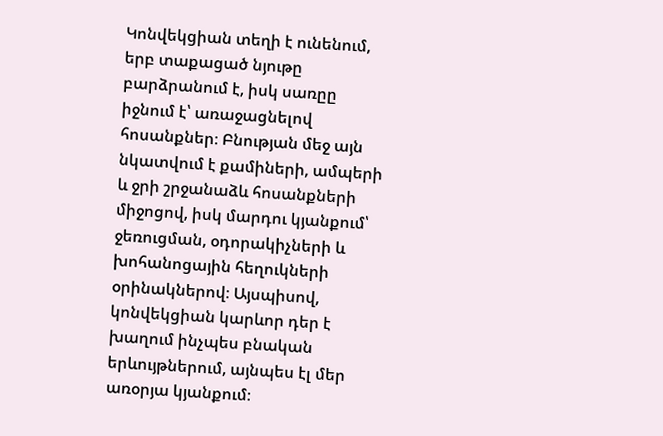Կոնվեկցիան տեղի է ունենում, երբ տաքացած նյութը բարձրանում է, իսկ սառըը իջնում է՝ առաջացնելով հոսանքներ։ Բնության մեջ այն նկատվում է քամիների, ամպերի և ջրի շրջանաձև հոսանքների միջոցով, իսկ մարդու կյանքում՝ ջեռուցման, օդորակիչների և խոհանոցային հեղուկների օրինակներով։ Այսպիսով, կոնվեկցիան կարևոր դեր է խաղում ինչպես բնական երևույթներում, այնպես էլ մեր առօրյա կյանքում։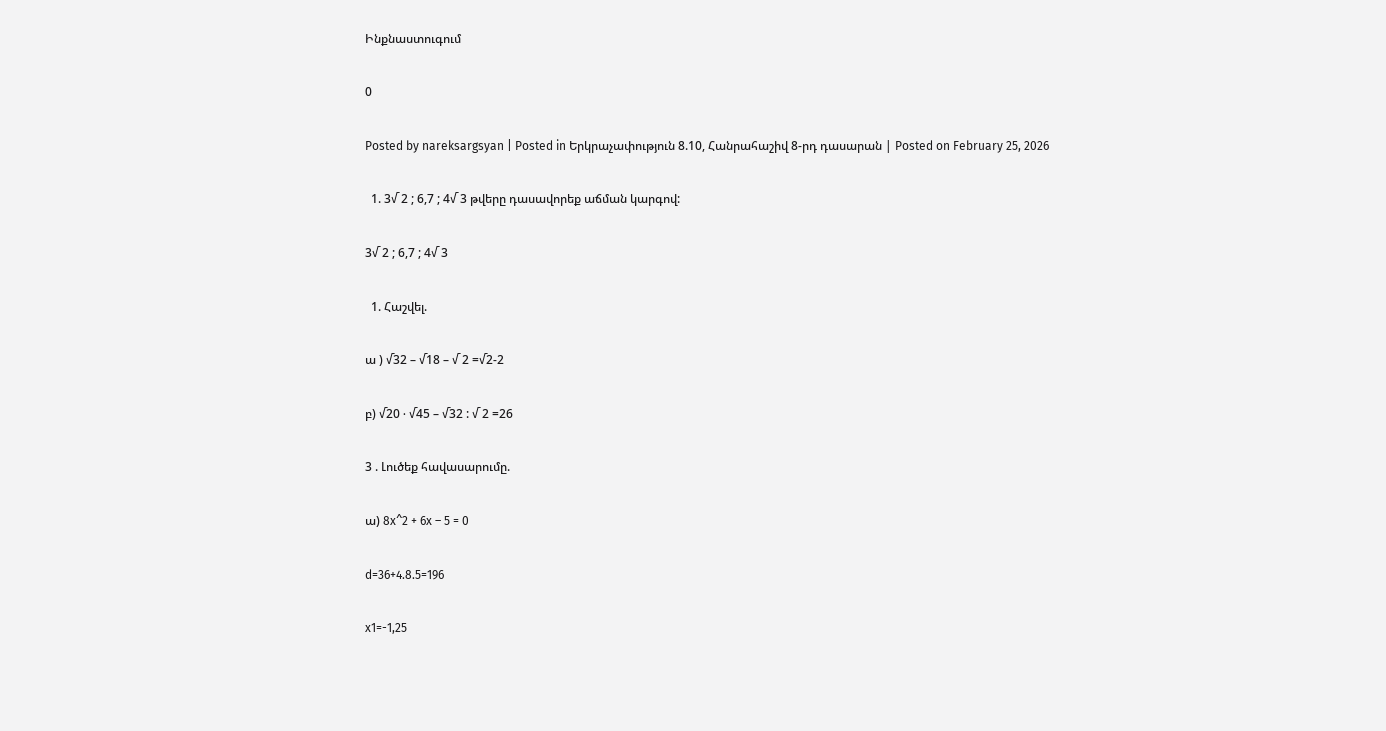Ինքնաստուգում

0

Posted by nareksargsyan | Posted in Երկրաչափություն 8.10, Հանրահաշիվ 8-րդ դասարան | Posted on February 25, 2026

  1. 3√ 2 ; 6,7 ; 4√ 3 թվերը դասավորեք աճման կարգով:

3√ 2 ; 6,7 ; 4√ 3

  1. Հաշվել.

ա ) √32 – √18 – √ 2 =√2-2

բ) √20 ∙ √45 – √32 : √ 2 =26

3 . Լուծեք հավասարումը.

ա) 8x^2 + 6x – 5 = 0

d=36+4.8.5=196

x1=-1,25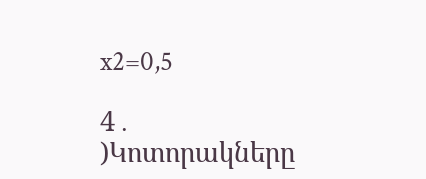x2=0,5

4․ )Կոտորակները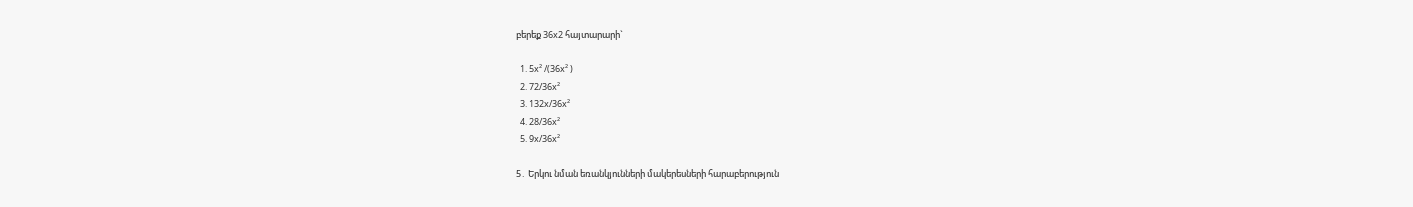բերեք 36x2 հայտարարի`

  1. 5x² /(36x² )
  2. 72/36x²
  3. 132x/36x²
  4. 28/36x²
  5. 9x/36x²

5․ Երկու նման եռանկյունների մակերեսների հարաբերություն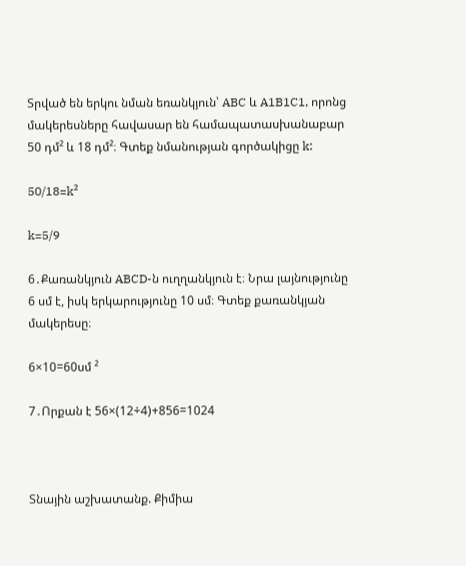Տրված են երկու նման եռանկյուն՝ ABC և A1B1C1, որոնց մակերեսները հավասար են համապատասխանաբար 50 դմ² և 18 դմ²։ Գտեք նմանության գործակիցը k:

50/18=k²

k=5/9

6․Քառանկյուն ABCD-ն ուղղանկյուն է։ Նրա լայնությունը 6 սմ է, իսկ երկարությունը 10 սմ։ Գտեք քառանկյան մակերեսը։

6×10=60սմ ²

7․Որքան է 56×(12÷4)+856=1024



Տնային աշխատանք. Քիմիա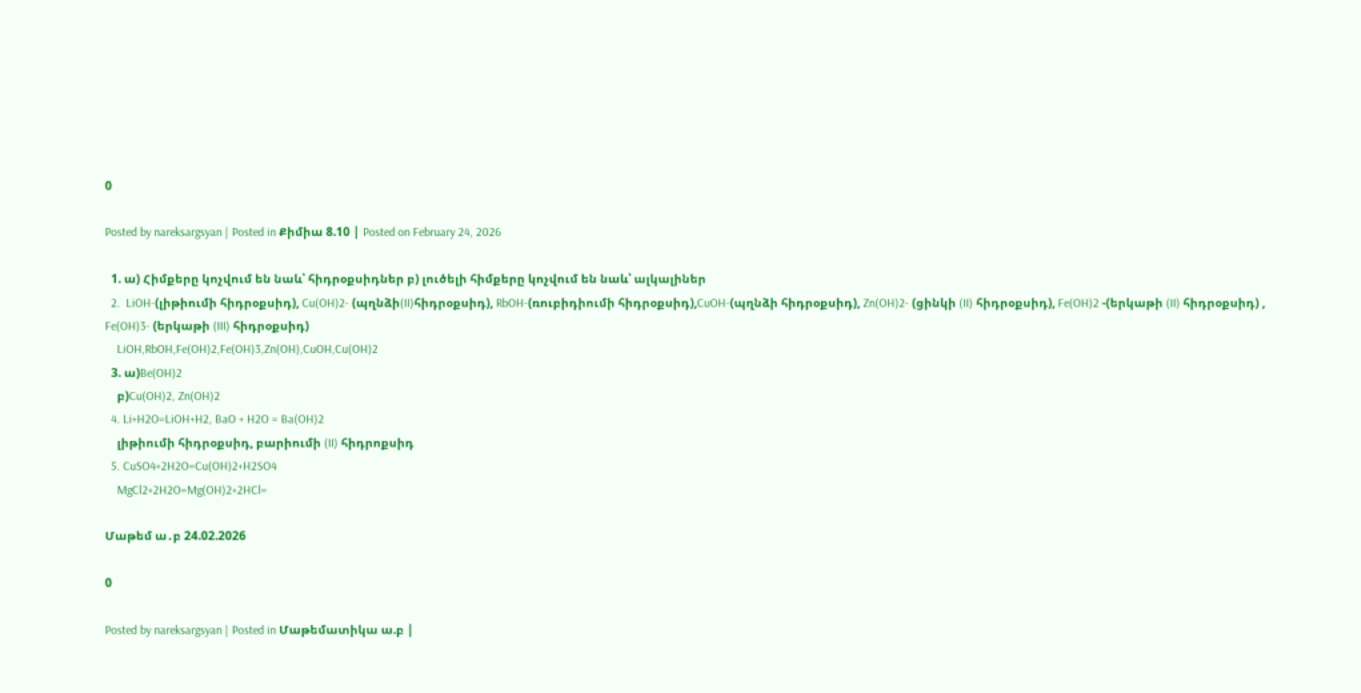0

Posted by nareksargsyan | Posted in Քիմիա 8.10 | Posted on February 24, 2026

  1. ա) Հիմքերը կոչվում են նաև՝ հիդրօքսիդներ բ) լուծելի հիմքերը կոչվում են նաև՝ ալկալիներ
  2.  LiOH-(լիթիումի հիդրօքսիդ), Cu(OH)2- (պղնձի(II)հիդրօքսիդ), RbOH-(ռուբիդիումի հիդրօքսիդ),CuOH-(պղնձի հիդրօքսիդ), Zn(OH)2- (ցինկի (II) հիդրօքսիդ), Fe(OH)2 -(երկաթի (II) հիդրօքսիդ) , Fe(OH)3- (երկաթի (III) հիդրօքսիդ)
    LiOH,RbOH,Fe(OH)2,Fe(OH)3,Zn(OH),CuOH,Cu(OH)2
  3. ա)Be(OH)2
    բ)Cu(OH)2, Zn(OH)2
  4. Li+H2O=LiOH+H2, BaO + H2O = Ba(OH)2
    լիթիումի հիդրօքսիդ, բարիումի (II) հիդրոքսիդ
  5. CuSO4+2H2O=Cu(OH)2+H2SO4
    MgCl2+2H2O=Mg(OH)2+2HCl=

Մաթեմ ա․բ 24.02.2026

0

Posted by nareksargsyan | Posted in Մաթեմատիկա ա.բ |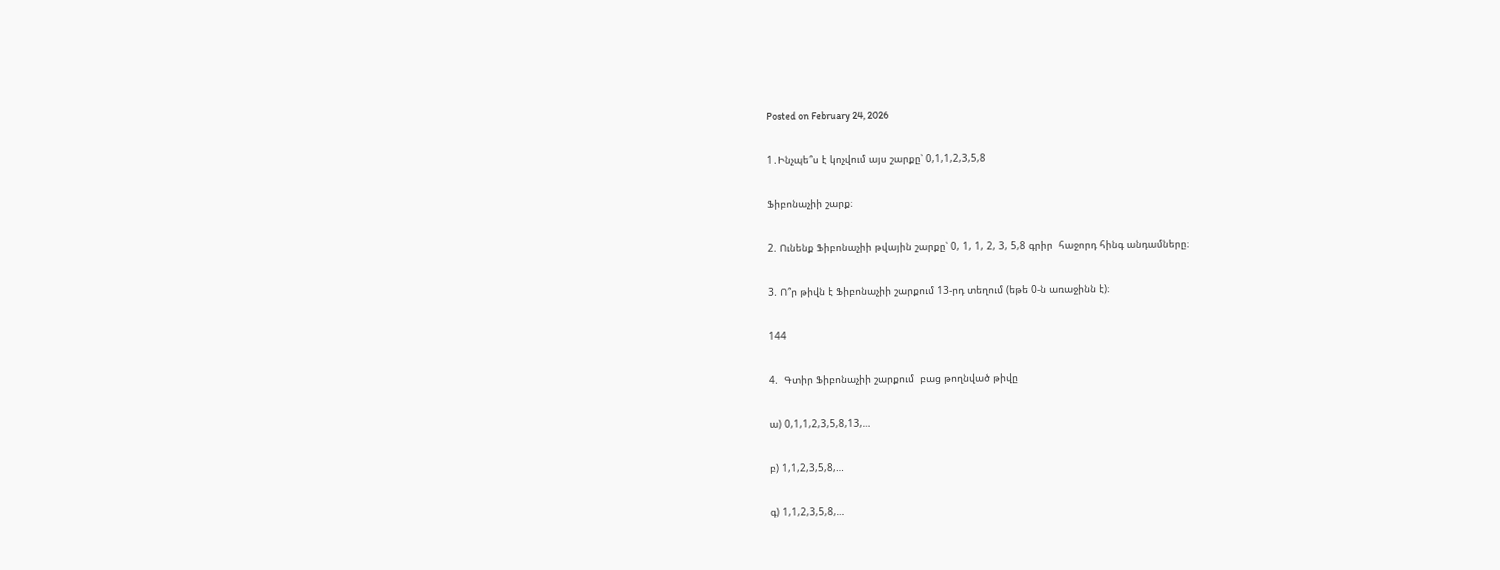Posted on February 24, 2026

1․Ինչպե՞ս է կոչվում այս շարքը՝ 0,1,1,2,3,5,8

Ֆիբոնաչիի շարք։

2. Ունենք Ֆիբոնաչիի թվային շարքը՝ 0, 1, 1, 2, 3, 5,8 գրիր  հաջորդ հինգ անդամները։

3. Ո՞ր թիվն է Ֆիբոնաչիի շարքում 13-րդ տեղում (եթե 0-ն առաջինն է)։

144

4.  Գտիր Ֆիբոնաչիի շարքում  բաց թողնված թիվը

ա) 0,1,1,2,3,5,8,13,…

բ) 1,1,2,3,5,8,…

գ) 1,1,2,3,5,8,…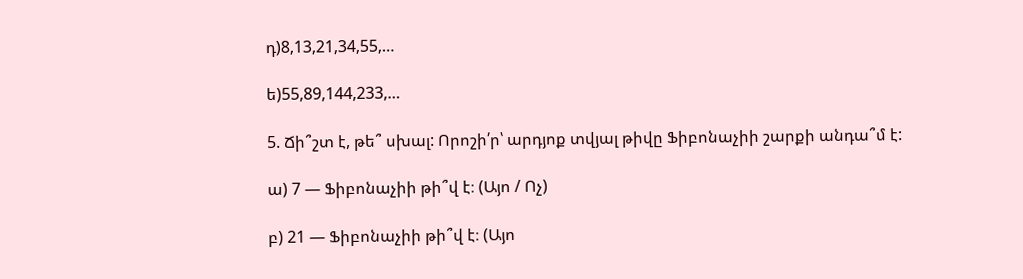դ)8,13,21,34,55,…

ե)55,89,144,233,…

5. Ճի՞շտ է, թե՞ սխալ: Որոշի՛ր՝ արդյոք տվյալ թիվը Ֆիբոնաչիի շարքի անդա՞մ է:

ա) 7 — Ֆիբոնաչիի թի՞վ է։ (Այո / Ոչ)

բ) 21 — Ֆիբոնաչիի թի՞վ է։ (Այո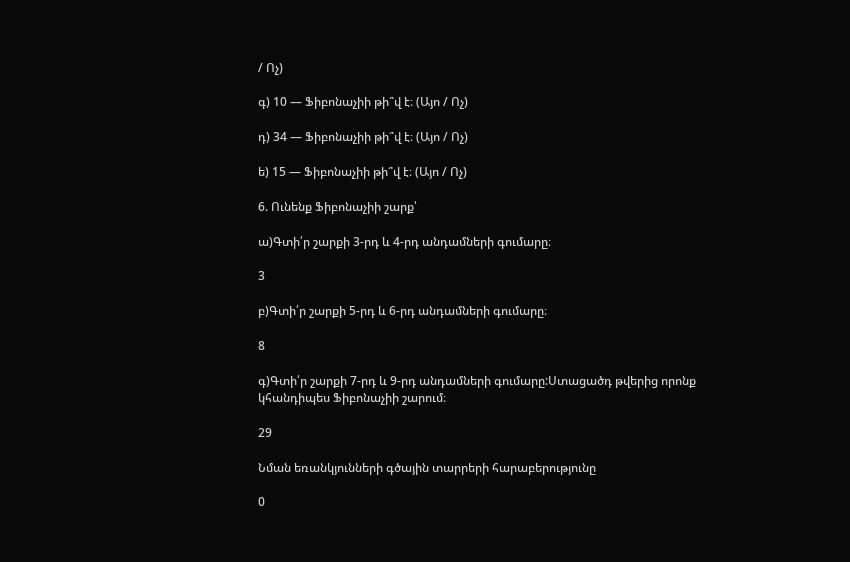/ Ոչ)

գ) 10 — Ֆիբոնաչիի թի՞վ է։ (Այո / Ոչ)

դ) 34 — Ֆիբոնաչիի թի՞վ է։ (Այո / Ոչ)

ե) 15 — Ֆիբոնաչիի թի՞վ է։ (Այո / Ոչ)

6. Ունենք Ֆիբոնաչիի շարք՝

ա)Գտի՛ր շարքի 3-րդ և 4-րդ անդամների գումարը։

3

բ)Գտի՛ր շարքի 5-րդ և 6-րդ անդամների գումարը։

8

գ)Գտի՛ր շարքի 7-րդ և 9-րդ անդամների գումարը:Ստացածդ թվերից որոնք կհանդիպես Ֆիբոնաչիի շարում։

29

Նման եռանկյունների գծային տարրերի հարաբերությունը

0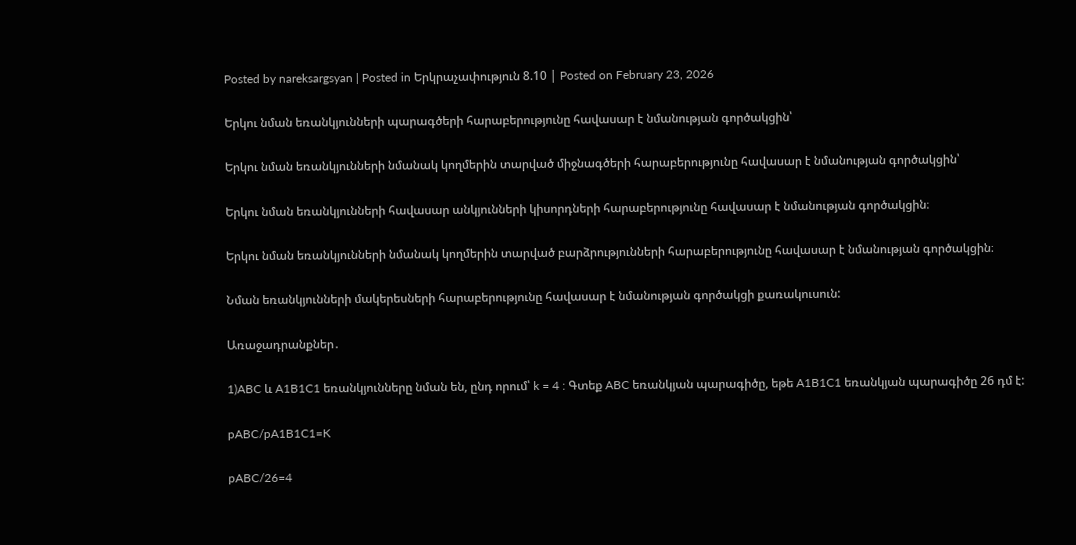Posted by nareksargsyan | Posted in Երկրաչափություն 8.10 | Posted on February 23, 2026

Երկու նման եռանկյունների պարագծերի հարաբերությունը հավասար է նմանության գործակցին՝

Երկու նման եռանկյունների նմանակ կողմերին տարված միջնագծերի հարաբերությունը հավասար է նմանության գործակցին՝

Երկու նման եռանկյունների հավասար անկյունների կիսորդների հարաբերությունը հավասար է նմանության գործակցին։

Երկու նման եռանկյունների նմանակ կողմերին տարված բարձրությունների հարաբերությունը հավասար է նմանության գործակցին։

Նման եռանկյունների մակերեսների հարաբերությունը հավասար է նմանության գործակցի քառակուսուն:

Առաջադրանքներ․

1)ABC և A1B1C1 եռանկյունները նման են, ընդ որում՝ k = 4 : Գտեք ABC եռանկյան պարագիծը, եթե A1B1C1 եռանկյան պարագիծը 26 դմ է:

pABC/pA1B1C1=K

pABC/26=4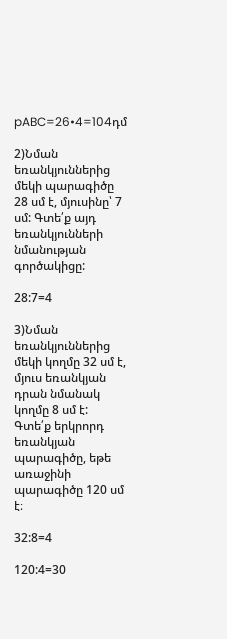pABC=26•4=104դմ

2)Նման եռանկյուններից մեկի պարագիծը 28 սմ է, մյուսինը՝ 7 սմ: Գտե՛ք այդ եռանկյունների նմանության գործակիցը:

28:7=4

3)Նման եռանկյուններից մեկի կողմը 32 սմ է, մյուս եռանկյան դրան նմանակ կողմը 8 սմ է: Գտե՛ք երկրորդ եռանկյան պարագիծը, եթե առաջինի պարագիծը 120 սմ է։

32:8=4

120:4=30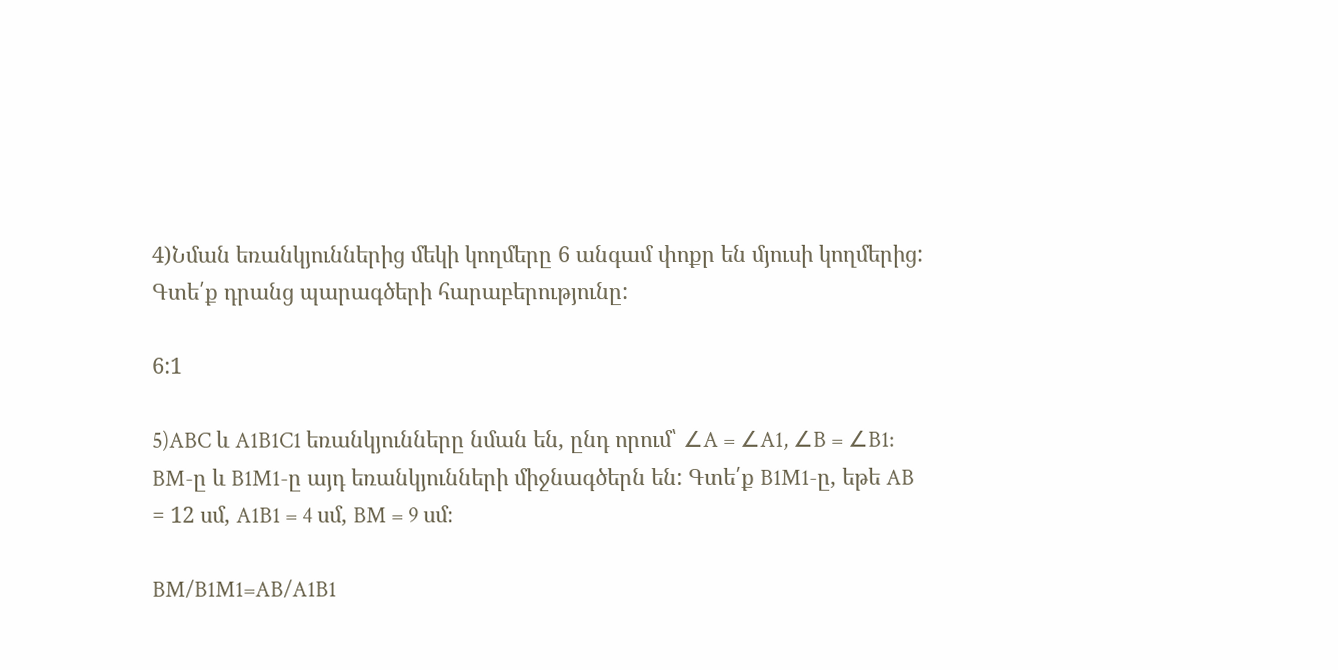4)Նման եռանկյուններից մեկի կողմերը 6 անգամ փոքր են մյուսի կողմերից: Գտե՛ք դրանց պարագծերի հարաբերությունը:

6:1

5)ABC և A1B1C1 եռանկյունները նման են, ընդ որում՝ ∠A = ∠A1, ∠B = ∠B1: BM-ը և B1M1-ը այդ եռանկյունների միջնագծերն են: Գտե՛ք B1M1-ը, եթե AB = 12 սմ, A1B1 = 4 սմ, BM = 9 սմ։

BM/B1M1=AB/A1B1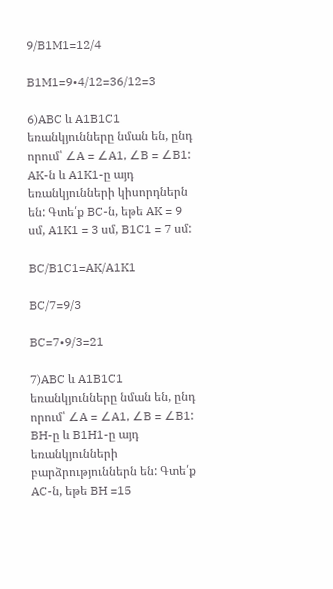9/B1M1=12/4

B1M1=9•4/12=36/12=3

6)ABC և A1B1C1 եռանկյունները նման են, ընդ որում՝ ∠A = ∠A1, ∠B = ∠B1: AK-ն և A1K1-ը այդ եռանկյունների կիսորդներն են: Գտե՛ք BC-ն, եթե AK = 9 սմ, A1K1 = 3 սմ, B1C1 = 7 սմ:

BC/B1C1=AK/A1K1

BC/7=9/3

BC=7•9/3=21

7)ABC և A1B1C1 եռանկյունները նման են, ընդ որում՝ ∠A = ∠A1, ∠B = ∠B1: BH-ը և B1H1-ը այդ եռանկյունների բարձրություններն են: Գտե՛ք AC-ն, եթե BH =15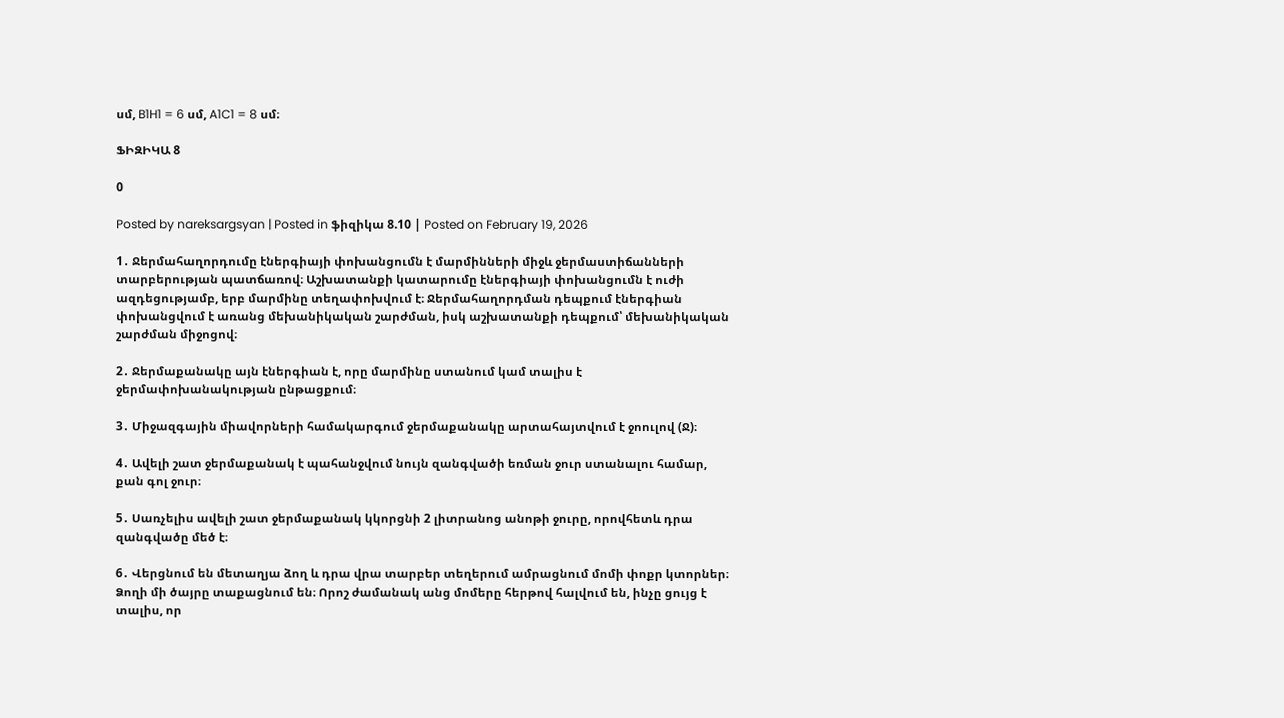սմ, B1H1 = 6 սմ, A1C1 = 8 սմ։

ՖԻԶԻԿԱ 8

0

Posted by nareksargsyan | Posted in ֆիզիկա 8.10 | Posted on February 19, 2026

1․ Ջերմահաղորդումը էներգիայի փոխանցումն է մարմինների միջև ջերմաստիճանների տարբերության պատճառով։ Աշխատանքի կատարումը էներգիայի փոխանցումն է ուժի ազդեցությամբ, երբ մարմինը տեղափոխվում է։ Ջերմահաղորդման դեպքում էներգիան փոխանցվում է առանց մեխանիկական շարժման, իսկ աշխատանքի դեպքում՝ մեխանիկական շարժման միջոցով։

2․ Ջերմաքանակը այն էներգիան է, որը մարմինը ստանում կամ տալիս է ջերմափոխանակության ընթացքում։

3․ Միջազգային միավորների համակարգում ջերմաքանակը արտահայտվում է ջոուլով (Ջ)։

4․ Ավելի շատ ջերմաքանակ է պահանջվում նույն զանգվածի եռման ջուր ստանալու համար, քան գոլ ջուր։

5․ Սառչելիս ավելի շատ ջերմաքանակ կկորցնի 2 լիտրանոց անոթի ջուրը, որովհետև դրա զանգվածը մեծ է։

6․ Վերցնում են մետաղյա ձող և դրա վրա տարբեր տեղերում ամրացնում մոմի փոքր կտորներ։ Ձողի մի ծայրը տաքացնում են։ Որոշ ժամանակ անց մոմերը հերթով հալվում են, ինչը ցույց է տալիս, որ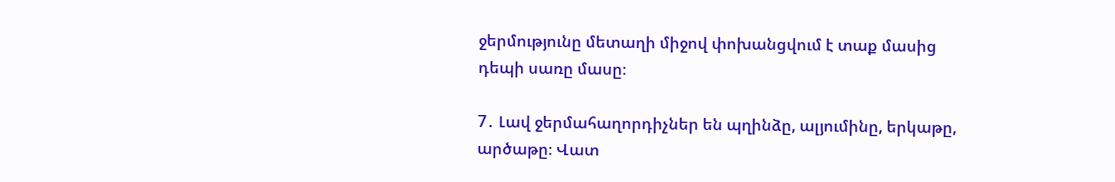ջերմությունը մետաղի միջով փոխանցվում է տաք մասից դեպի սառը մասը։

7․ Լավ ջերմահաղորդիչներ են պղինձը, ալյումինը, երկաթը, արծաթը։ Վատ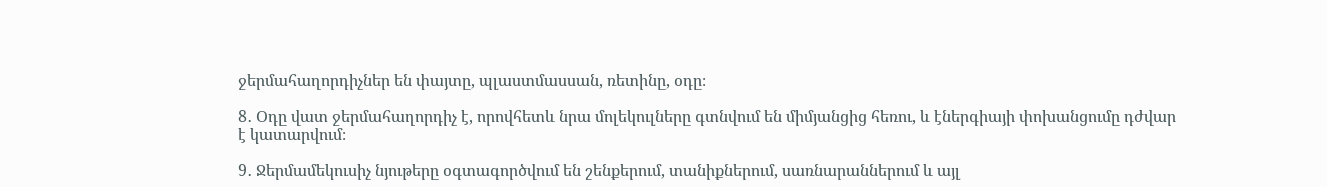ջերմահաղորդիչներ են փայտը, պլաստմասսան, ռետինը, օդը։

8․ Օդը վատ ջերմահաղորդիչ է, որովհետև նրա մոլեկուլները գտնվում են միմյանցից հեռու, և էներգիայի փոխանցումը դժվար է կատարվում։

9․ Ջերմամեկուսիչ նյութերը օգտագործվում են շենքերում, տանիքներում, սառնարաններում և այլ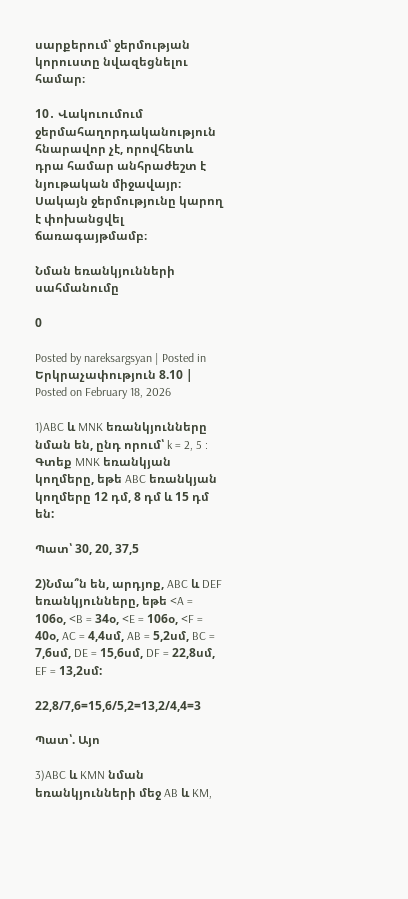սարքերում՝ ջերմության կորուստը նվազեցնելու համար։

10․ Վակուումում ջերմահաղորդականություն հնարավոր չէ, որովհետև դրա համար անհրաժեշտ է նյութական միջավայր։ Սակայն ջերմությունը կարող է փոխանցվել ճառագայթմամբ։

Նման եռանկյունների սահմանումը

0

Posted by nareksargsyan | Posted in Երկրաչափություն 8.10 | Posted on February 18, 2026

1)ABC և MNK եռանկյունները նման են, ընդ որում՝ k = 2, 5 : Գտեք MNK եռանկյան կողմերը, եթե ABC եռանկյան կողմերը 12 դմ, 8 դմ և 15 դմ են:

Պատ՝ 30, 20, 37,5

2)Նմա՞ն են, արդյոք, ABC և DEF եռանկյունները, եթե <A = 106օ, <B = 34օ, <E = 106օ, <F = 40օ, AC = 4,4սմ, AB = 5,2սմ, BC = 7,6սմ, DE = 15,6սմ, DF = 22,8սմ, EF = 13,2սմ:

22,8/7,6=15,6/5,2=13,2/4,4=3

Պատ՝. Այո

3)ABC և KMN նման եռանկյունների մեջ AB և KM,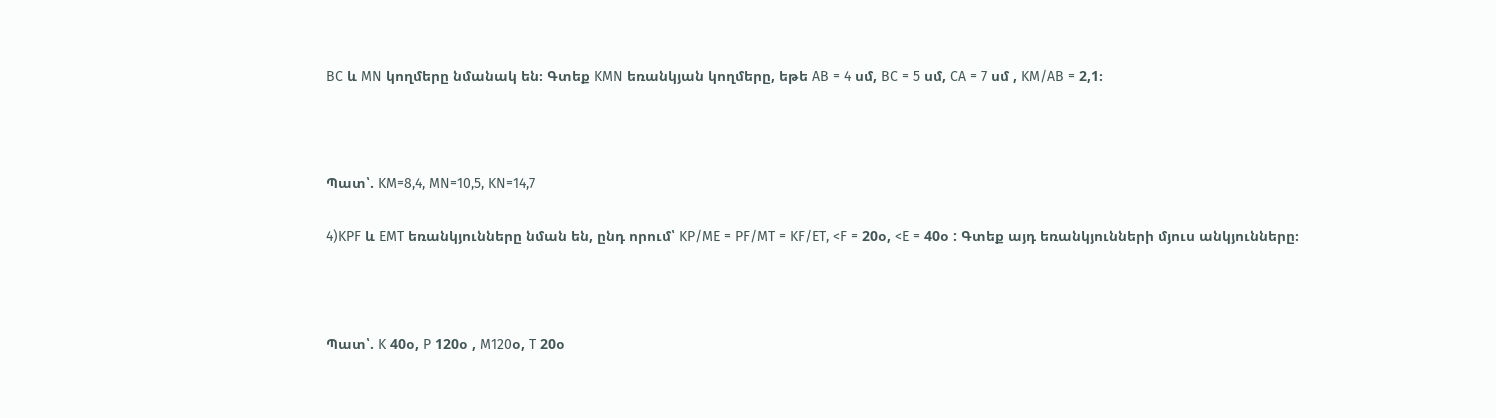BC և MN կողմերը նմանակ են։ Գտեք KMN եռանկյան կողմերը, եթե AB = 4 սմ, BC = 5 սմ, CA = 7 սմ , KM/AB = 2,1։



Պատ՝. KM=8,4, MN=10,5, KN=14,7

4)KPF և EMT եռանկյունները նման են, ընդ որում՝ KP/ME = PF/MT = KF/ET, <F = 20օ, <E = 40օ : Գտեք այդ եռանկյունների մյուս անկյունները։



Պատ՝. K 40օ, P 120օ , M120օ, T 20օ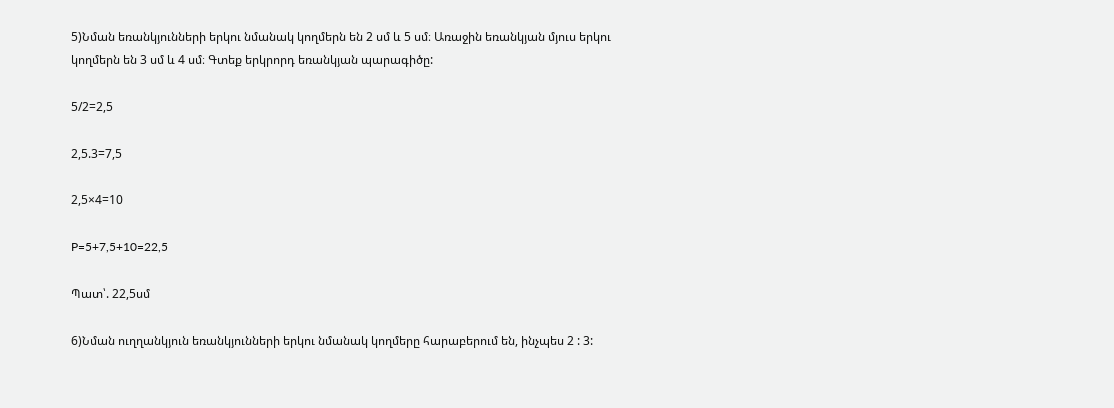5)Նման եռանկյունների երկու նմանակ կողմերն են 2 սմ և 5 սմ։ Առաջին եռանկյան մյուս երկու կողմերն են 3 սմ և 4 սմ։ Գտեք երկրորդ եռանկյան պարագիծը:

5/2=2,5

2,5.3=7,5

2,5×4=10

P=5+7,5+10=22,5

Պատ՝. 22,5սմ

6)Նման ուղղանկյուն եռանկյունների երկու նմանակ կողմերը հարաբերում են, ինչպես 2 : 3: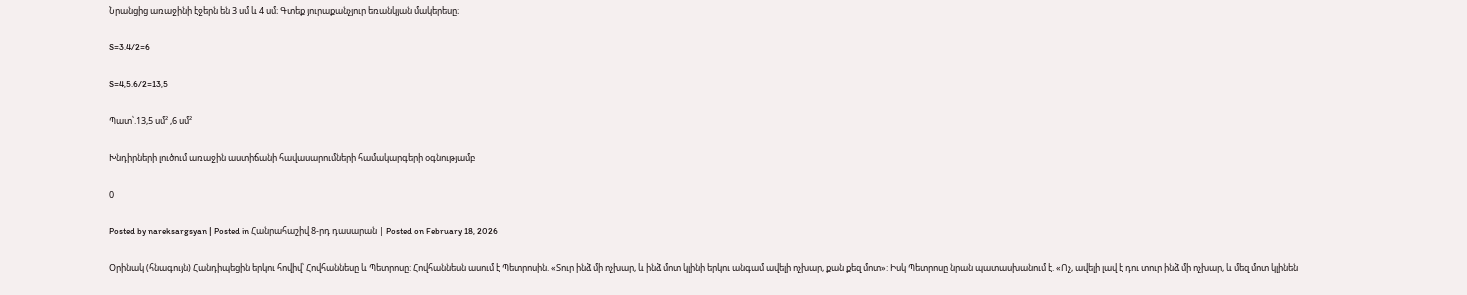Նրանցից առաջինի էջերն են 3 սմ և 4 սմ։ Գտեք յուրաքանչյուր եռանկյան մակերեսը։

S=3.4/2=6

S=4,5.6/2=13,5

Պատ՝.13,5 սմ² ,6 սմ²

Խնդիրների լուծում առաջին աստիճանի հավասարումների համակարգերի օգնությամբ

0

Posted by nareksargsyan | Posted in Հանրահաշիվ 8-րդ դասարան | Posted on February 18, 2026

Օրինակ (հնագույն) Հանդիպեցին երկու հովիվ՝ Հովհաննեսը և Պետրոսը: Հովհաննեսն ասում է Պետրոսին. «Տուր ինձ մի ոչխար, և ինձ մոտ կլինի երկու անգամ ավելի ոչխար, քան քեզ մոտ»: Իսկ Պետրոսը նրան պատասխանում է. «Ոչ, ավելի լավ է դու տուր ինձ մի ոչխար, և մեզ մոտ կլինեն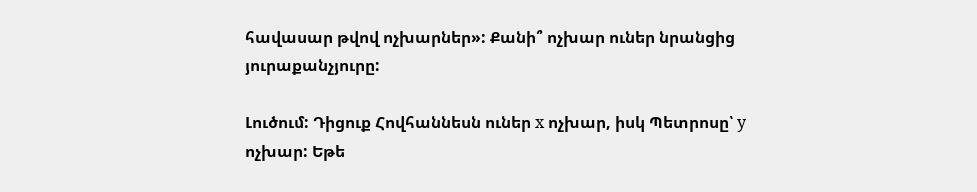հավասար թվով ոչխարներ»: Քանի՞ ոչխար ուներ նրանցից յուրաքանչյուրը:

Լուծում: Դիցուք Հովհաննեսն ուներ x ոչխար, իսկ Պետրոսը՝ y ոչխար: Եթե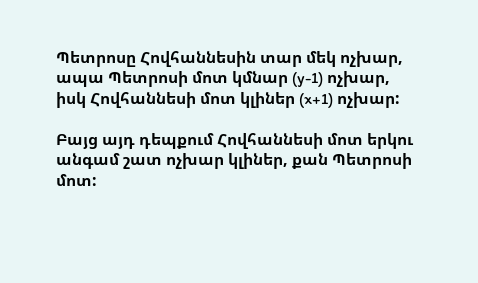Պետրոսը Հովհաննեսին տար մեկ ոչխար, ապա Պետրոսի մոտ կմնար (y-1) ոչխար, իսկ Հովհաննեսի մոտ կլիներ (x+1) ոչխար:

Բայց այդ դեպքում Հովհաննեսի մոտ երկու անգամ շատ ոչխար կլիներ, քան Պետրոսի մոտ: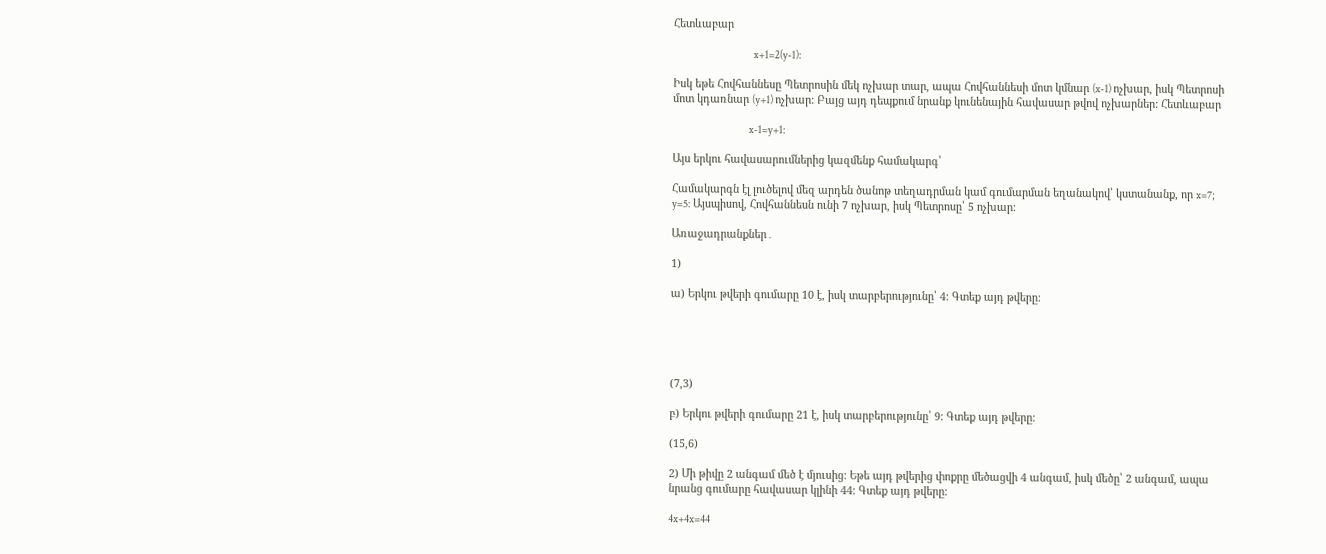Հետևաբար

                                        x+1=2(y-1):

Իսկ եթե Հովհաննեսը Պետրոսին մեկ ոչխար տար, ապա Հովհաննեսի մոտ կմնար (x-1) ոչխար, իսկ Պետրոսի մոտ կդառնար (y+1) ոչխար: Բայց այդ դեպքում նրանք կունենային հավասար թվով ոչխարներ: Հետևաբար

                                      x-1=y+1:

Այս երկու հավասարումներից կազմենք համակարգ՝

Համակարգն էլ լուծելով մեզ արդեն ծանոթ տեղադրման կամ գումարման եղանակով՝ կստանանք, որ x=7; y=5: Այսպիսով, Հովհաննեսն ունի 7 ոչխար, իսկ Պետրոսը՝ 5 ոչխար:

Առաջադրանքներ․

1)

ա) Երկու թվերի գումարը 10 է, իսկ տարբերությունը՝ 4: Գտեք այդ թվերը:





(7,3)

բ) Երկու թվերի գումարը 21 է, իսկ տարբերությունը՝ 9: Գտեք այդ թվերը:

(15,6)

2) Մի թիվը 2 անգամ մեծ է մյուսից: Եթե այդ թվերից փոքրը մեծացվի 4 անգամ, իսկ մեծը՝ 2 անգամ, ապա նրանց գումարը հավասար կլինի 44: Գտեք այդ թվերը:

4x+4x=44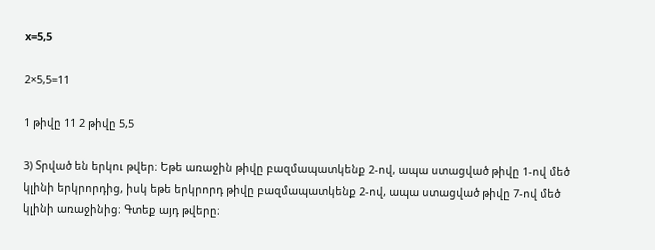x=5,5

2×5,5=11

1 թիվը 11 2 թիվը 5,5

3) Տրված են երկու թվեր։ Եթե առաջին թիվը բազմապատկենք 2-ով, ապա ստացված թիվը 1-ով մեծ կլինի երկրորդից, իսկ եթե երկրորդ թիվը բազմապատկենք 2-ով, ապա ստացված թիվը 7-ով մեծ կլինի առաջինից։ Գտեք այդ թվերը։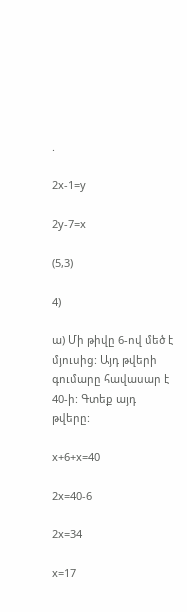.

2x-1=y

2y-7=x

(5,3)

4)

ա) Մի թիվը 6-ով մեծ է մյուսից: Այդ թվերի գումարը հավասար է 40-ի: Գտեք այդ թվերը:

x+6+x=40

2x=40-6

2x=34

x=17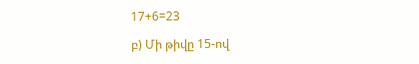17+6=23

բ) Մի թիվը 15-ով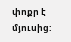փոքր է մյուսից: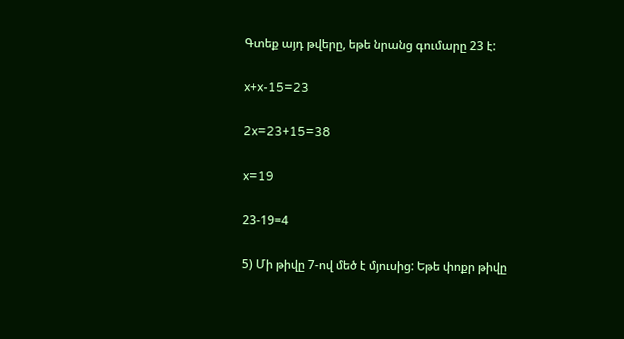Գտեք այդ թվերը, եթե նրանց գումարը 23 է:

x+x-15=23

2x=23+15=38

x=19

23-19=4

5) Մի թիվը 7-ով մեծ է մյուսից: Եթե փոքր թիվը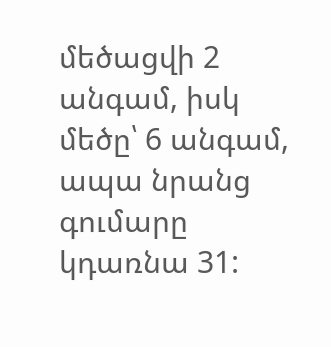մեծացվի 2 անգամ, իսկ մեծը՝ 6 անգամ, ապա նրանց գումարը կդառնա 31: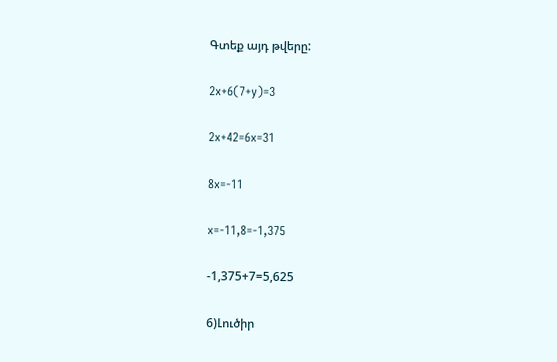Գտեք այդ թվերը:

2x+6(7+y)=3

2x+42=6x=31

8x=-11

x=-11,8=-1,375

-1,375+7=5,625

6)Լուծիր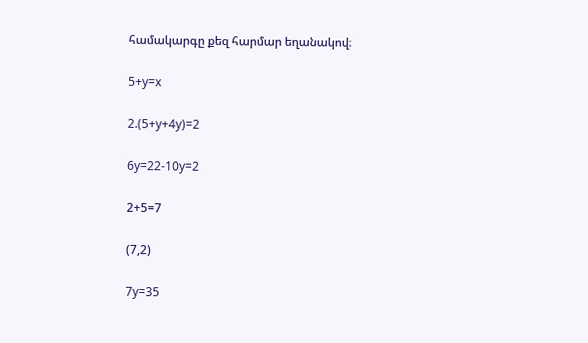համակարգը քեզ հարմար եղանակով։

5+y=x

2.(5+y+4y)=2

6y=22-10y=2

2+5=7

(7,2)

7y=35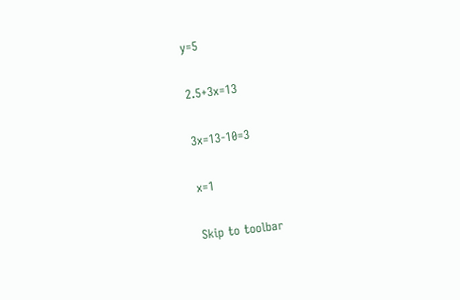y=5

2.5+3x=13

3x=13-10=3

x=1

Skip to toolbar